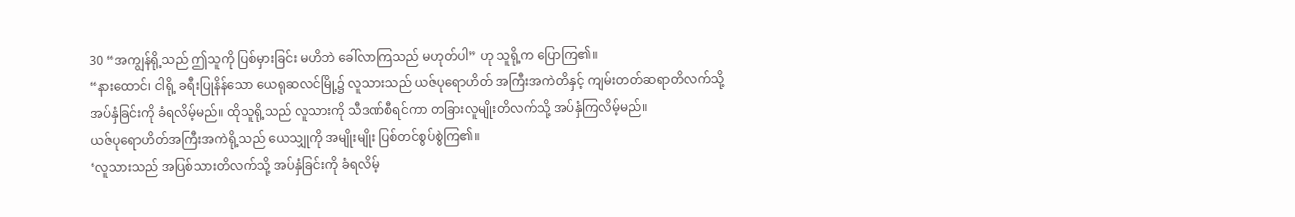30 “အကျွန်ရို့သည် ဤသူကို ပြစ်မှားခြင်း မဟိဘဲ ခေါ်လာကြသည် မဟုတ်ပါ” ဟု သူရို့က ပြောကြ၏။
“နားထောင်၊ ငါရို့ ခရီးပြုနိန်သော ယေရုဆလင်မြို့၌ လူသားသည် ယဇ်ပုရောဟိတ် အကြီးအကဲတိနှင့် ကျမ်းတတ်ဆရာတိလက်သို့ အပ်နှံခြင်းကို ခံရလိမ့်မည်။ ထိုသူရို့သည် လူသားကို သီဒဏ်စီရင်ကာ တခြားလူမျိုးတိလက်သို့ အပ်နှံကြလိမ့်မည်။
ယဇ်ပုရောဟိတ်အကြီးအကဲရို့သည် ယေသျှုကို အမျိုးမျိုး ပြစ်တင်စွပ်စွဲကြ၏။
‘လူသားသည် အပြစ်သားတိလက်သို့ အပ်နှံခြင်းကို ခံရလိမ့်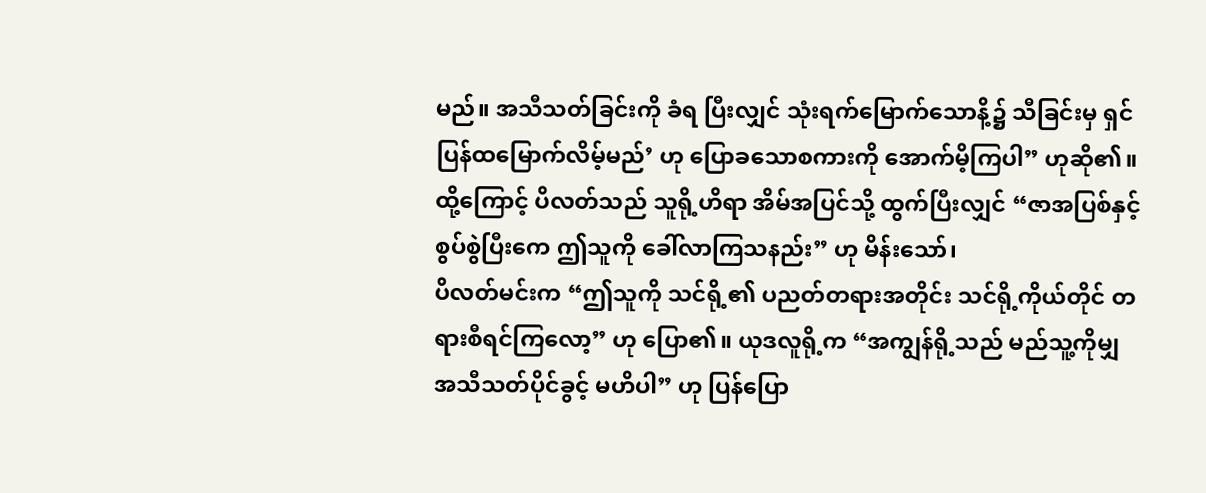မည်။ အသီသတ်ခြင်းကို ခံရ ပြီးလျှင် သုံးရက်မြောက်သောနိ့၌ သီခြင်းမှ ရှင်ပြန်ထမြောက်လိမ့်မည်’ ဟု ပြောခသောစကားကို အောက်မိ့ကြပါ” ဟုဆို၏။
ထို့ကြောင့် ပိလတ်သည် သူရို့ဟိရာ အိမ်အပြင်သို့ ထွက်ပြီးလျှင် “ဇာအပြစ်နှင့် စွပ်စွဲပြီးကေ ဤသူကို ခေါ်လာကြသနည်း” ဟု မိန်းသော်၊
ပိလတ်မင်းက “ဤသူကို သင်ရို့၏ ပညတ်တရားအတိုင်း သင်ရို့ကိုယ်တိုင် တရားစီရင်ကြလော့” ဟု ပြော၏။ ယုဒလူရို့က “အကျွန်ရို့သည် မည်သူ့ကိုမျှ အသီသတ်ပိုင်ခွင့် မဟိပါ” ဟု ပြန်ပြော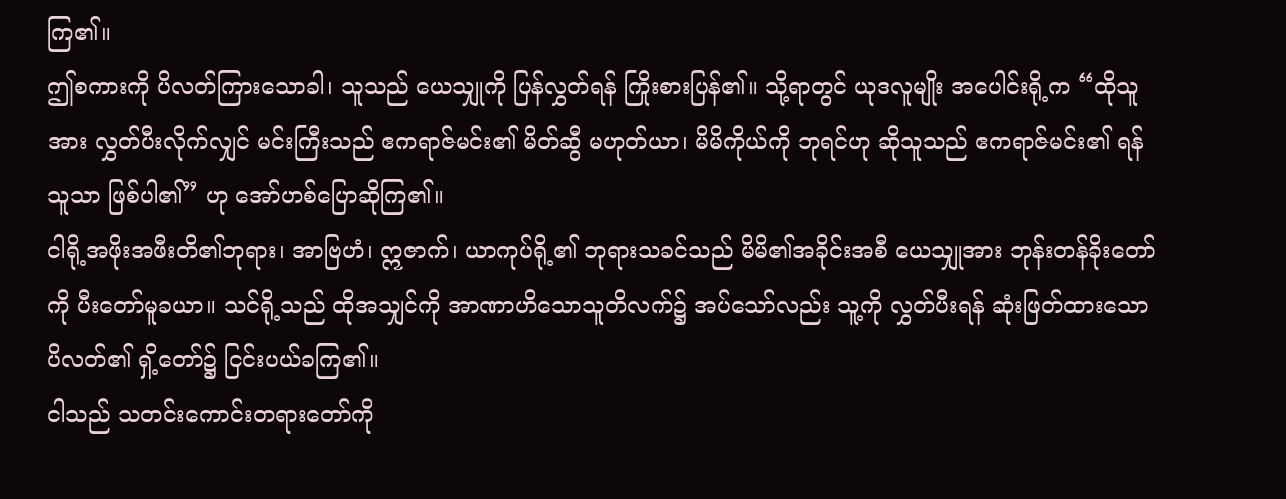ကြ၏။
ဤစကားကို ပိလတ်ကြားသောခါ၊ သူသည် ယေသျှုကို ပြန်လွှတ်ရန် ကြိုးစားပြန်၏။ သို့ရာတွင် ယုဒလူမျိုး အပေါင်းရို့က “ထိုသူအား လွှတ်ပီးလိုက်လျှင် မင်းကြီးသည် ဧကရာဇ်မင်း၏ မိတ်ဆွီ မဟုတ်ယာ၊ မိမိကိုယ်ကို ဘုရင်ဟု ဆိုသူသည် ဧကရာဇ်မင်း၏ ရန်သူသာ ဖြစ်ပါ၏” ဟု အော်ဟစ်ပြောဆိုကြ၏။
ငါရို့အဖိုးအဖီးတိ၏ဘုရား၊ အာဗြဟံ၊ ဣဇာက်၊ ယာကုပ်ရို့၏ ဘုရားသခင်သည် မိမိ၏အခိုင်းအစီ ယေသျှုအား ဘုန်းတန်ခိုးတော်ကို ပီးတော်မူခယာ။ သင်ရို့သည် ထိုအသျှင်ကို အာဏာဟိသောသူတိလက်၌ အပ်သော်လည်း သူ့ကို လွှတ်ပီးရန် ဆုံးဖြတ်ထားသော ပိလတ်၏ ရှိ့တော်၌ ငြင်းပယ်ခကြ၏။
ငါသည် သတင်းကောင်းတရားတော်ကို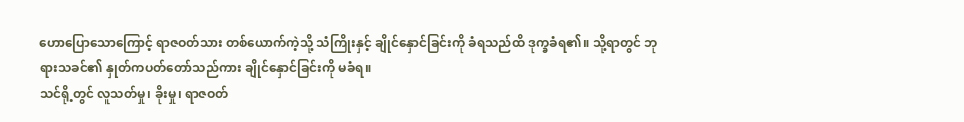ဟောပြောသောကြောင့် ရာဇဝတ်သား တစ်ယောက်ကဲ့သို့ သံကြိုးနှင့် ချိုင်နှောင်ခြင်းကို ခံရသည်ထိ ဒုက္ခခံရ၏။ သို့ရာတွင် ဘုရားသခင်၏ နှုတ်ကပတ်တော်သည်ကား ချိုင်နှောင်ခြင်းကို မခံရ။
သင်ရို့တွင် လူသတ်မှု၊ ခိုးမှု၊ ရာဇဝတ်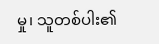မှု၊ သူတစ်ပါး၏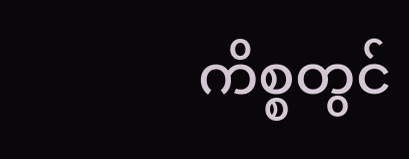ကိစ္စတွင်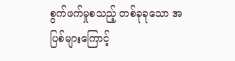စွက်ဖက်မှုစသည့် တစ်ခုခုသော အပြစ်များကြောင့်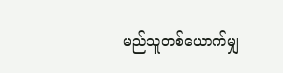မည်သူတစ်ယောက်မျှ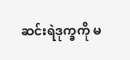ဆင်းရဲဒုက္ခကို မ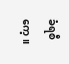ခံရစီကေ့။